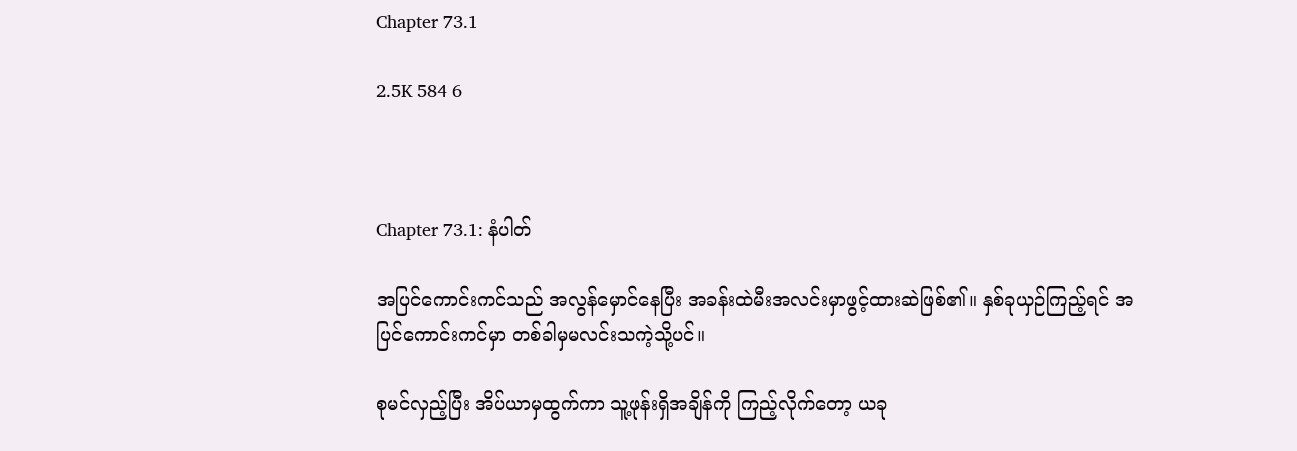Chapter 73.1

2.5K 584 6



Chapter 73.1: နံပါတ်

အပြင်ကောင်းကင်သည် အလွန်မှောင်နေပြီး အခန်းထဲမီးအလင်းမှာဖွင့်‌ထားဆဲဖြစ်၏။ နှစ်ခုယှဉ်ကြည့်ရင် အပြင်ကောင်းကင်မှာ တစ်ခါမှမလင်းသကဲ့သို့ပင်။

စုမင်လှည့်ပြီး အိပ်ယာမှထွက်ကာ သူ့ဖုန်းရှိအချိန်ကို ကြည့်လိုက်တော့ ယခု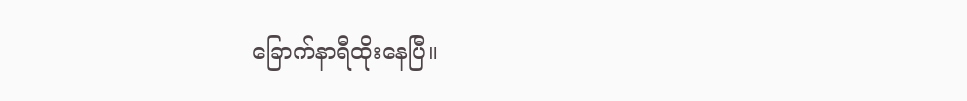ခြောက်နာရီထိုးနေပြီ။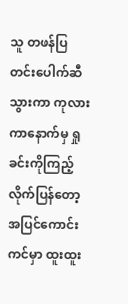သူ တဖန်ပြတင်းပေါက်ဆီသွားကာ ကုလားကာနောက်မှ ရှုခင်းကိုကြည့်လိုက်ပြန်တော့ အပြင်ကောင်းကင်မှာ ထူးထူး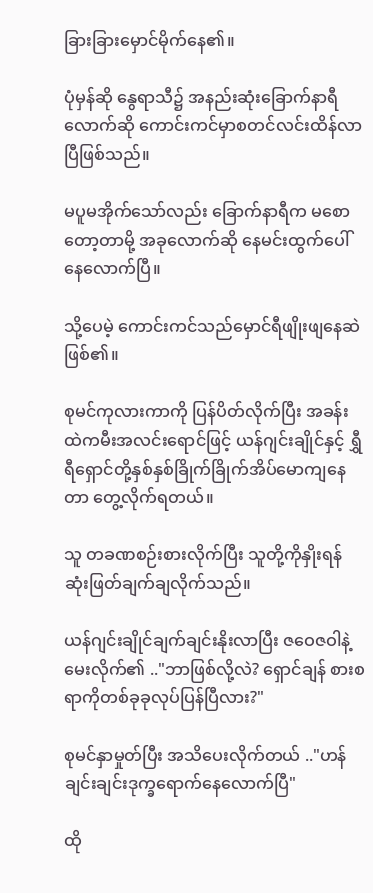ခြားခြားမှောင်မိုက်နေ၏။

ပုံမှန်ဆို နွေရာသီ၌ အနည်းဆုံးခြောက်နာရီလောက်ဆို ကောင်းကင်မှာစတင်လင်းထိန်လာပြီဖြစ်သည်။

မပူမအိုက်သော်လည်း ခြောက်နာရီက မစောတော့တာမို့ အခုလောက်ဆို နေမင်းထွက်ပေါ်နေလောက်ပြီ။

သို့ပေမဲ့ ကောင်းကင်သည်မှောင်ရီဖျိုးဖျနေဆဲဖြစ်၏။

စုမင်ကုလားကာကို ပြန်ပိတ်လိုက်ပြီး အခန်းထဲကမီးအလင်းရောင်‌ဖြင့် ယန်ဂျင်းချိုင်နှင့် ရွှီရီရှောင်တို့နှစ်နှစ်ခြိုက်ခြိုက်အိပ်မောကျနေတာ တွေ့လိုက်ရတယ်။

သူ တခဏစဉ်းစားလိုက်ပြီး သူတို့ကိုနှိုးရန် ဆုံးဖြတ်ချက်ချလိုက်သည်။

ယန်ဂျင်းချိုင်ချက်ချင်းနိုးလာပြီး ဇဝေဇဝါနဲ့မေးလိုက်၏ .."ဘာဖြစ်လို့လဲ? ရှောင်ချန် စားစရာကိုတစ်ခုခုလုပ်ပြန်ပြီလား?"

စုမင်နှာမှုတ်ပြီး အသိပေးလိုက်တယ် .."ဟန်ချင်းချင်းဒုက္ခရောက်နေလောက်ပြီ"

ထို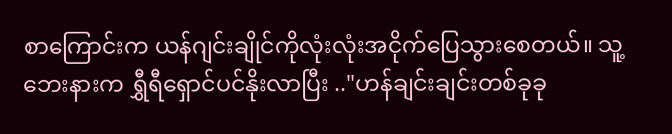စာကြောင်းက ယန်ဂျင်းချိုင်ကိုလုံးလုံးအငိုက်ပြေသွားစေတယ်။ သူ့ဘေးနားက ရွှီရီရှောင်ပင်နိုးလာပြီး .."ဟန်ချင်းချင်းတစ်ခုခု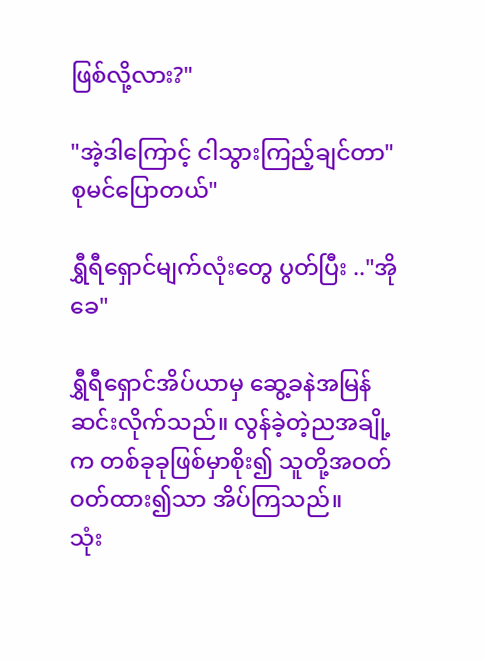ဖြစ်လို့လား?"

"အဲ့ဒါကြောင့် ငါသွားကြည့်ချင်တာ" စုမင်ပြောတယ်"

ရွှီရီရှောင်မျက်လုံးတွေ ပွတ်ပြီး .."အိုခေ"

ရွှီရီရှောင်အိပ်ယာမှ ဆွေ့ခနဲအမြန်ဆင်းလိုက်သည်။ လွန်ခဲ့တဲ့ညအချို့က တစ်ခုခုဖြစ်မှာစိုး၍ သူတို့အဝတ်ဝတ်ထား၍သာ အိပ်ကြသည်။
သုံး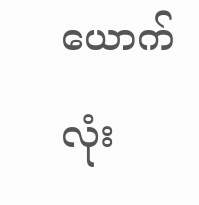ယောက်လုံး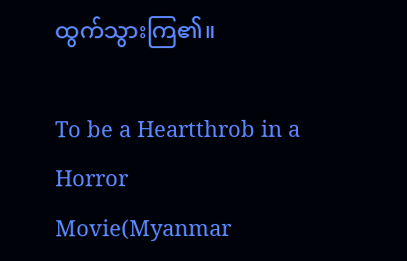ထွက်သွားကြ၏။

To be a Heartthrob in a Horror Movie(Myanmar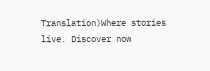Translation)Where stories live. Discover now